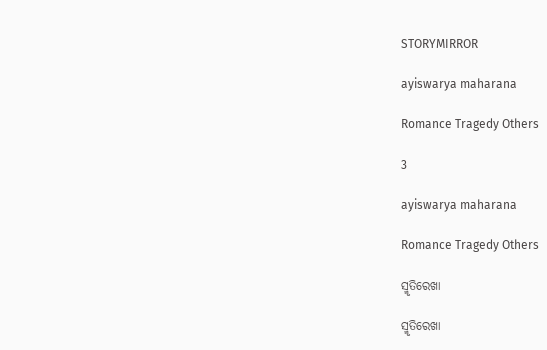STORYMIRROR

ayiswarya maharana

Romance Tragedy Others

3

ayiswarya maharana

Romance Tragedy Others

ସ୍ମୃତିରେଖା

ସ୍ମୃତିରେଖା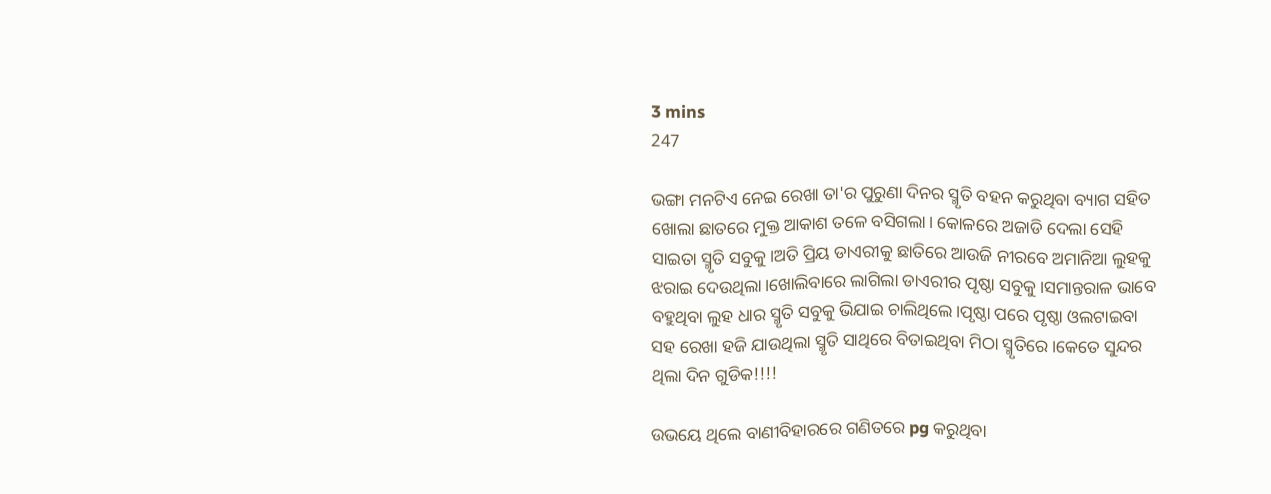3 mins
247

ଭଙ୍ଗା ମନଟିଏ ନେଇ ରେଖା ତା'ର ପୁରୁଣା ଦିନର ସ୍ମୃତି ବହନ କରୁଥିବା ବ୍ୟାଗ ସହିତ ଖୋଲା ଛାତରେ ମୁକ୍ତ ଆକାଶ ତଳେ ବସିଗଲା। କୋଳରେ ଅଜାଡି ଦେଲା ସେହି ସାଇତା ସ୍ମୃତି ସବୁକୁ।ଅତି ପ୍ରିୟ ଡାଏରୀକୁ ଛାତିରେ ଆଉଜି ନୀରବେ ଅମାନିଆ ଲୁହକୁ ଝରାଇ ଦେଉଥିଲା।ଖୋଲିବାରେ ଲାଗିଲା ଡାଏରୀର ପୃଷ୍ଠା ସବୁକୁ।ସମାନ୍ତରାଳ ଭାବେ ବହୁଥିବା ଲୁହ ଧାର ସ୍ମୃତି ସବୁକୁ ଭିଯାଇ ଚାଲିଥିଲେ।ପୃଷ୍ଠା ପରେ ପୃଷ୍ଠା ଓଲଟାଇବା ସହ ରେଖା ହଜି ଯାଉଥିଲା ସ୍ମୃତି ସାଥିରେ ବିତାଇଥିବା ମିଠା ସ୍ମୃତିରେ।କେତେ ସୁନ୍ଦର ଥିଲା ଦିନ ଗୁଡିକ!!!!

ଉଭୟେ ଥିଲେ ବାଣୀବିହାରରେ ଗଣିତରେ pg କରୁଥିବା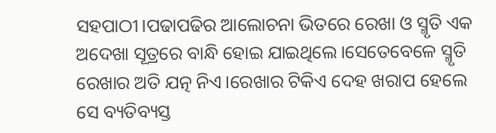ସହପାଠୀ।ପଢାପଢିର ଆଲୋଚନା ଭିତରେ ରେଖା ଓ ସ୍ମୃତି ଏକ ଅଦେଖା ସୂତ୍ରରେ ବାନ୍ଧି ହୋଇ ଯାଇଥିଲେ।ସେତେବେଳେ ସ୍ମୃତି ରେଖାର ଅତି ଯତ୍ନ ନିଏ।ରେଖାର ଟିକିଏ ଦେହ ଖରାପ ହେଲେ ସେ ବ୍ୟତିବ୍ୟସ୍ତ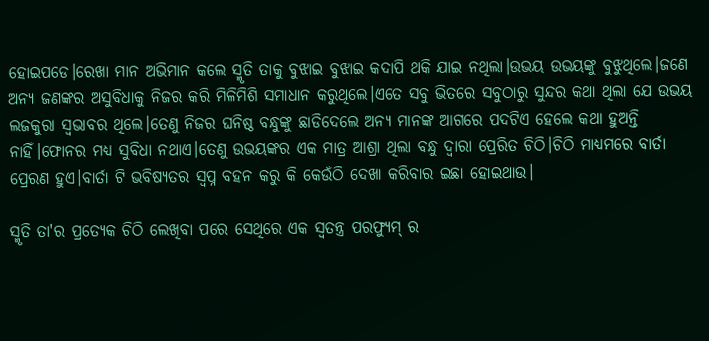ହୋଇପଡେ।ରେଖା ମାନ ଅଭିମାନ କଲେ ସ୍ମୃତି ତାକୁ ବୁଝାଇ ବୁଝାଇ କଦାପି ଥକି ଯାଇ ନଥିଲା।ଉଭୟ ଉଭୟଙ୍କୁ ବୁଝୁଥିଲେ।ଜଣେ ଅନ୍ୟ ଜଣଙ୍କର ଅସୁବିଧାକୁ ନିଜର କରି ମିଳିମିଶି ସମାଧାନ କରୁଥିଲେ।ଏତେ ସବୁ ଭିତରେ ସବୁଠାରୁ ସୁନ୍ଦର କଥା ଥିଲା ଯେ ଉଭୟ ଲଜକୁରା ସ୍ୱଭାବର ଥିଲେ।ତେଣୁ ନିଜର ଘନିଷ୍ଠ ବନ୍ଧୁଙ୍କୁ ଛାଡିଦେଲେ ଅନ୍ୟ ମାନଙ୍କ ଆଗରେ ପଦଟିଏ ହେଲେ କଥା ହୁଅନ୍ତି ନାହିଁ।ଫୋନର ମଧ୍ୟ ସୁବିଧା ନଥାଏ।ତେଣୁ ଉଭୟଙ୍କର ଏକ ମାତ୍ର ଆଶ୍ରା ଥିଲା ବନ୍ଧୁ ଦ୍ଵାରା ପ୍ରେରିତ ଚିଠି।ଚିଠି ମାଧ୍ୟମରେ ବାର୍ତା ପ୍ରେରଣ ହୁଏ।ବାର୍ତା ଟି ଭବିଷ୍ୟତର ସ୍ବପ୍ନ ବହନ କରୁ କି କେଉଁଠି ଦେଖା କରିବାର ଇଛା ହୋଇଥାଉ।

ସ୍ମୃତି ତା'ର ପ୍ରତ୍ୟେକ ଚିଠି ଲେଖିବା ପରେ ସେଥିରେ ଏକ ସ୍ୱତନ୍ତ୍ର ପରଫ୍ୟୁମ୍ ର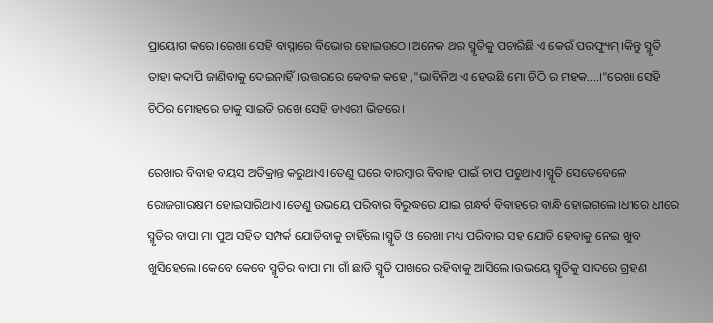ପ୍ରାୟୋଗ କରେ।ରେଖା ସେହି ବାସ୍ନାରେ ବିଭୋର ହୋଇଉଠେ।ଅନେକ ଥର ସ୍ମୃତିକୁ ପଚାରିଛି ଏ କେଉଁ ପରଫ୍ୟୁମ୍।କିନ୍ତୁ ସ୍ମୃତି ତାହା କଦାପି ଜାଣିବାକୁ ଦେଇନାହିଁ।ଉତ୍ତରରେ କେବଳ କହେ ,"ଭାବିନିଅ ଏ ହେଉଛି ମୋ ଚିଠି ର ମହକ....।"ରେଖା ସେହି ଚିଠିର ମୋହରେ ତାକୁ ସାଇତି ରଖେ ସେହି ଡାଏରୀ ଭିତରେ।

ରେଖାର ବିବାହ ବୟସ ଅତିକ୍ରାନ୍ତ କରୁଥାଏ।ତେଣୁ ଘରେ ବାରମ୍ବାର ବିବାହ ପାଇଁ ଚାପ ପଡୁଥାଏ।ସ୍ମୃତି ସେତେବେଳେ ରୋଜଗାରକ୍ଷମ ହୋଇସାରିଥାଏ।ତେଣୁ ଉଭୟେ ପରିବାର ବିରୁଦ୍ଧରେ ଯାଇ ଗନ୍ଧର୍ବ ବିବାହରେ ବାନ୍ଧି ହୋଇଗଲେ।ଧୀରେ ଧୀରେ ସ୍ମୃତିର ବାପା ମା ପୁଅ ସହିତ ସମ୍ପର୍କ ଯୋଡିବାକୁ ଚାହିଁଲେ।ସ୍ମୃତି ଓ ରେଖା ମଧ୍ୟ ପରିବାର ସହ ଯୋଡି ହେବାକୁ ନେଇ ଖୁବ ଖୁସିହେଲେ।କେବେ କେବେ ସ୍ମୃତିର ବାପା ମା ଗାଁ ଛାଡି ସ୍ମୃତି ପାଖରେ ରହିବାକୁ ଆସିଲେ।ଉଭୟେ ସ୍ମୃତିକୁ ସାଦରେ ଗ୍ରହଣ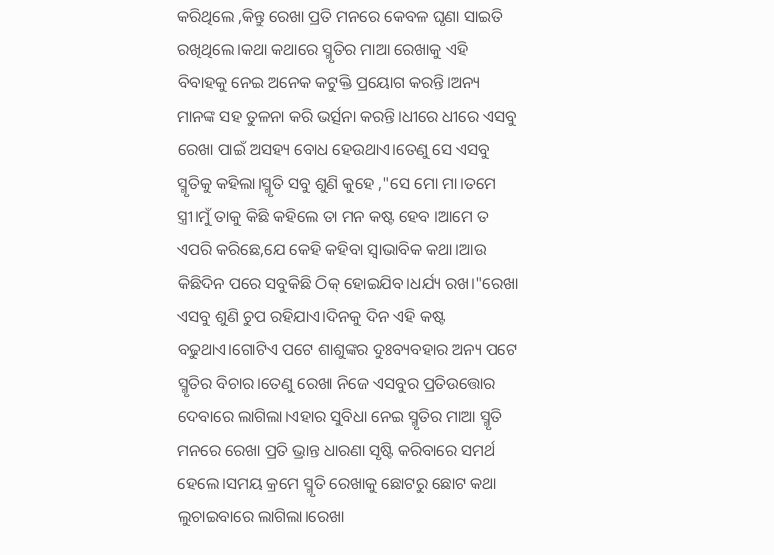କରିଥିଲେ ,କିନ୍ତୁ ରେଖା ପ୍ରତି ମନରେ କେବଳ ଘୃଣା ସାଇତି ରଖିଥିଲେ।କଥା କଥାରେ ସ୍ମୃତିର ମାଆ ରେଖାକୁ ଏହି ବିବାହକୁ ନେଇ ଅନେକ କଟୁକ୍ତି ପ୍ରୟୋଗ କରନ୍ତି।ଅନ୍ୟ ମାନଙ୍କ ସହ ତୁଳନା କରି ଭର୍ତ୍ସନା କରନ୍ତି।ଧୀରେ ଧୀରେ ଏସବୁ ରେଖା ପାଇଁ ଅସହ୍ୟ ବୋଧ ହେଉଥାଏ।ତେଣୁ ସେ ଏସବୁ ସ୍ମୃତିକୁ କହିଲା।ସ୍ମୃତି ସବୁ ଶୁଣି କୁହେ ,"ସେ ମୋ ମା।ତମେ ସ୍ତ୍ରୀ।ମୁଁ ତାକୁ କିଛି କହିଲେ ତା ମନ କଷ୍ଟ ହେବ ।ଆମେ ତ ଏପରି କରିଛେ,ଯେ କେହି କହିବା ସ୍ବାଭାବିକ କଥା।ଆଉ କିଛିଦିନ ପରେ ସବୁକିଛି ଠିକ୍ ହୋଇଯିବ।ଧର୍ଯ୍ୟ ରଖ।"ରେଖା ଏସବୁ ଶୁଣି ଚୁପ ରହିଯାଏ।ଦିନକୁ ଦିନ ଏହି କଷ୍ଟ ବଢୁଥାଏ।ଗୋଟିଏ ପଟେ ଶାଶୁଙ୍କର ଦୁଃବ୍ୟବହାର ଅନ୍ୟ ପଟେ ସ୍ମୃତିର ବିଚାର।ତେଣୁ ରେଖା ନିଜେ ଏସବୁର ପ୍ରତିଉତ୍ତୋର ଦେବାରେ ଲାଗିଲା।ଏହାର ସୁବିଧା ନେଇ ସ୍ମୃତିର ମାଆ ସ୍ମୃତି ମନରେ ରେଖା ପ୍ରତି ଭ୍ରାନ୍ତ ଧାରଣା ସୃଷ୍ଟି କରିବାରେ ସମର୍ଥ ହେଲେ।ସମୟ କ୍ରମେ ସ୍ମୃତି ରେଖାକୁ ଛୋଟରୁ ଛୋଟ କଥା ଲୁଚାଇବାରେ ଲାଗିଲା।ରେଖା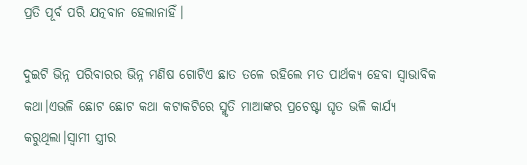ପ୍ରତି ପୂର୍ବ ପରି ଯତ୍ନବାନ ହେଲାନାହିଁ।

ଦୁଇଟି ଭିନ୍ନ ପରିବାରର ଭିନ୍ନ ମଣିଷ ଗୋଟିଏ ଛାତ ତଳେ ରହିଲେ ମତ ପାର୍ଥକ୍ୟ ହେବା ସ୍ବାଭାବିକ କଥା।ଏଭଳି ଛୋଟ ଛୋଟ କଥା କଟାକଟିରେ ସ୍ମୃତି ମାଆଙ୍କର ପ୍ରଚେଷ୍ଟା ଘୃତ ଭଳି କାର୍ଯ୍ୟ କରୁଥିଲା।ସ୍ୱାମୀ ସ୍ତ୍ରୀର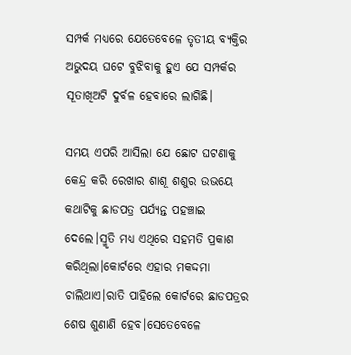ସମ୍ପର୍କ ମଧ୍ୟରେ ଯେତେବେଳେ ତୃତୀୟ ବ୍ୟକ୍ତିର ଅଭୁଦୟ ଘଟେ ବୁଝିବାକୁ ହୁଏ ଯେ ସମ୍ପର୍କର ସୂତାଖିଅଟି ଦୁର୍ବଳ ହେବାରେ ଲାଗିଛି।

ସମୟ ଏପରି ଆସିଲା ଯେ ଛୋଟ ଘଟଣାକୁ କେନ୍ଦ୍ର କରି ରେଖାର ଶାଶୂ ଶଶୁର ଉଭୟେ କଥାଟିକୁ ଛାଡପତ୍ର ପର୍ଯ୍ୟନ୍ତ ପହଞ୍ଚାଇ ଦେଲେ।ସ୍ମୃତି ମଧ୍ୟ ଏଥିରେ ସହମତି ପ୍ରକାଶ କରିଥିଲା।କୋର୍ଟରେ ଏହାର ମକଦ୍ଦମା ଚାଲିଥାଏ।ରାତି ପାହିଲେ କୋର୍ଟରେ ଛାଡପତ୍ରର ଶେଷ ଶୁଣାଣି ହେବ।ସେତେବେଳେ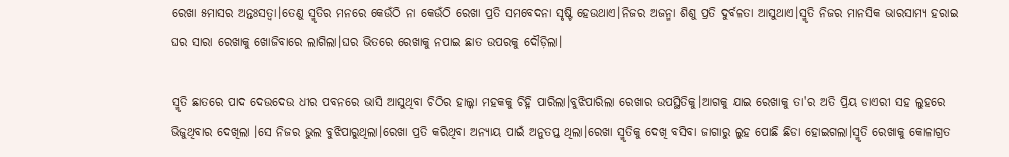ରେଖା ୫ମାସର ଅନ୍ତଃସତ୍ଵା।ତେଣୁ ସ୍ମୃତିର ମନରେ କେଉଁଠି ନା କେଉଁଠି ରେଖା ପ୍ରତି ସମବେଦନା ସୃଷ୍ଟି ହେଉଥାଏ।ନିଜର ଅଜନ୍ମା ଶିଶୁ ପ୍ରତି ଦୁର୍ବଳତା ଆସୁଥାଏ।ସ୍ମୃତି ନିଜର ମାନସିକ ଭାରସାମ୍ୟ ହରାଇ ଘର ସାରା ରେଖାକୁ ଖୋଜିବାରେ ଲାଗିଲା।ଘର ଭିତରେ ରେଖାକୁ ନପାଇ ଛାତ ଉପରକୁ ଦୌଡ଼ିଲା।

ସ୍ମୃତି ଛାତରେ ପାଦ ଦେଉଦେଉ ଧୀର ପବନରେ ଭାସି ଆସୁଥିବା ଚିଠିର ହାଲ୍କା ମହକକୁ ଚିହ୍ନି ପାରିଲା।ବୁଝିପାରିଲା ରେଖାର ଉପସ୍ଥିତିକୁ।ଆଗକୁ ଯାଇ ରେଖାକୁ ତା'ର ଅତି ପ୍ରିୟ ଡାଏରୀ ସହ ଲୁହରେ ଭିଜୁଥିବାର ଦେଖିଲା ।ସେ ନିଜର ଭୁଲ ବୁଝିପାରୁଥିଲା।ରେଖା ପ୍ରତି କରିଥିବା ଅନ୍ୟାୟ ପାଇଁ ଅନୁତପ୍ତ ଥିଲା।ରେଖା ସ୍ମୃତିକୁ ଦେଖି ବସିବା ଜାଗାରୁ ଲୁହ ପୋଛି ଛିଡା ହୋଇଗଲା।ସ୍ମୃତି ରେଖାକୁ କୋଳାଗ୍ରତ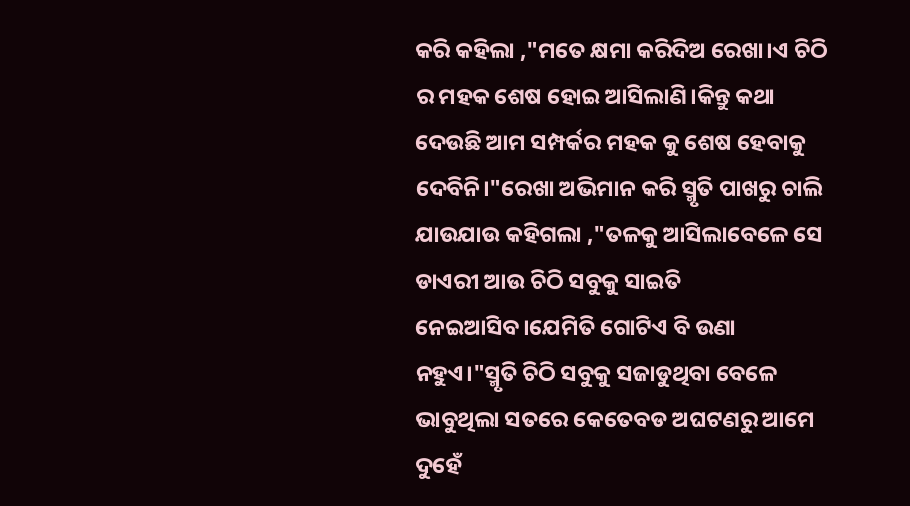କରି କହିଲା ,"ମତେ କ୍ଷମା କରିଦିଅ ରେଖା।ଏ ଚିଠି ର ମହକ ଶେଷ ହୋଇ ଆସିଲାଣି।କିନ୍ତୁ କଥା ଦେଉଛି ଆମ ସମ୍ପର୍କର ମହକ କୁ ଶେଷ ହେବାକୁ ଦେବିନି।"ରେଖା ଅଭିମାନ କରି ସ୍ମୃତି ପାଖରୁ ଚାଲି ଯାଉଯାଉ କହିଗଲା ,"ତଳକୁ ଆସିଲାବେଳେ ସେ ଡାଏରୀ ଆଉ ଚିଠି ସବୁକୁ ସାଇତି ନେଇଆସିବ।ଯେମିତି ଗୋଟିଏ ବି ଉଣା ନହୁଏ।"ସ୍ମୃତି ଚିଠି ସବୁକୁ ସଜାଡୁଥିବା ବେଳେ ଭାବୁଥିଲା ସତରେ କେତେବଡ ଅଘଟଣରୁ ଆମେ ଦୁହେଁ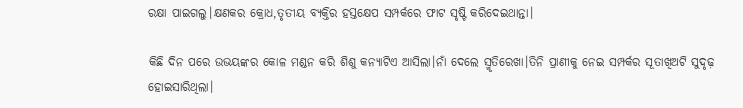ରକ୍ଷା ପାଇଗଲୁ।କ୍ଷଣକର କ୍ରୋଧ,ତୃତୀୟ ବ୍ୟକ୍ତିର ହସ୍ତକ୍ଷେପ ସମ୍ପର୍କରେ ଫାଟ ସୃଷ୍ଟି କରିଦେଇଥାନ୍ତା।

କିଛି ଦିନ ପରେ ଉଭୟଙ୍କର କୋଳ ମଣ୍ଡନ କରି ଶିଶୁ କନ୍ୟାଟିଏ ଆସିଲା।ନାଁ ଦେଲେ ସ୍ମୃତିରେଖା।ତିନି ପ୍ରାଣୀକୁ ନେଇ ସମ୍ପର୍କର ସୂତାଖିଅଟି ସୁଦୃଢ଼ ହୋଇସାରିଥିଲା।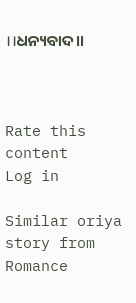।।ଧନ୍ୟବାଦ।।



Rate this content
Log in

Similar oriya story from Romance